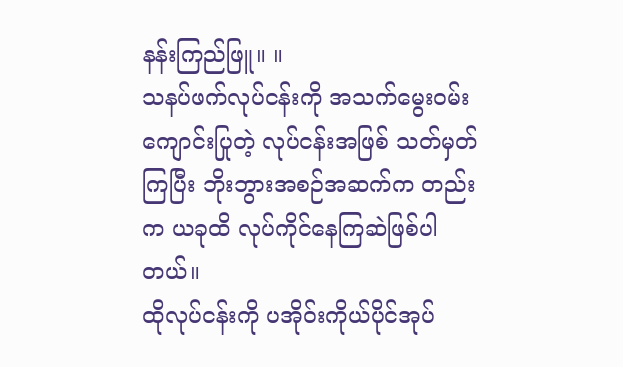နန်းကြည်ဖြူ။ ။
သနပ်ဖက်လုပ်ငန်းကို အသက်မွေးဝမ်းကျောင်းပြုတဲ့ လုပ်ငန်းအဖြစ် သတ်မှတ်ကြပြီး ဘိုးဘွားအစဉ်အဆက်က တည်းက ယခုထိ လုပ်ကိုင်နေကြဆဲဖြစ်ပါတယ်။
ထိုလုပ်ငန်းကို ပအိုဝ်းကိုယ်ပိုင်အုပ်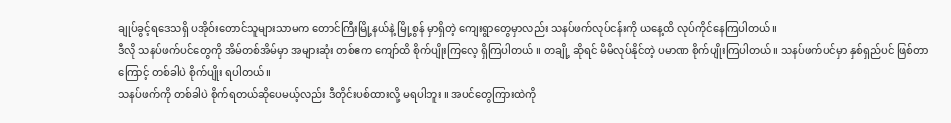ချုပ်ခွင့်ရဒေသရှိ ပအိုဝ်းတောင်သူများသာမက တောင်ကြီးမြို့နယ်နဲ့ မြို့စွန် မှာရှိတဲ့ ကျေးရွာတွေမှာလည်း သနပ်ဖက်လုပ်ငန်းကို ယနေ့ထိ လုပ်ကိုင်နေကြပါတယ်။
ဒီလို သနပ်ဖက်ပင်တွေကို အိမ်တစ်အိမ်မှာ အများဆုံး တစ်ဧက ကျော်ထိ စိုက်ပျိုးကြလေ့ ရှိကြပါတယ် ။ တချို့ ဆိုရင် မိမိလုပ်နိုင်တဲ့ ပမာဏ စိုက်ပျိုးကြပါတယ်။ သနပ်ဖက်ပင်မှာ နှစ်ရှည်ပင် ဖြစ်တာကြောင့် တစ်ခါပဲ စိုက်ပျိုး ရပါတယ်။
သနပ်ဖက်ကို တစ်ခါပဲ စိုက်ရတယ်ဆိုပေမယ့်လည်း ဒီတိုင်းပစ်ထားလို့ မရပါဘူး ။ အပင်တွေကြားထဲကို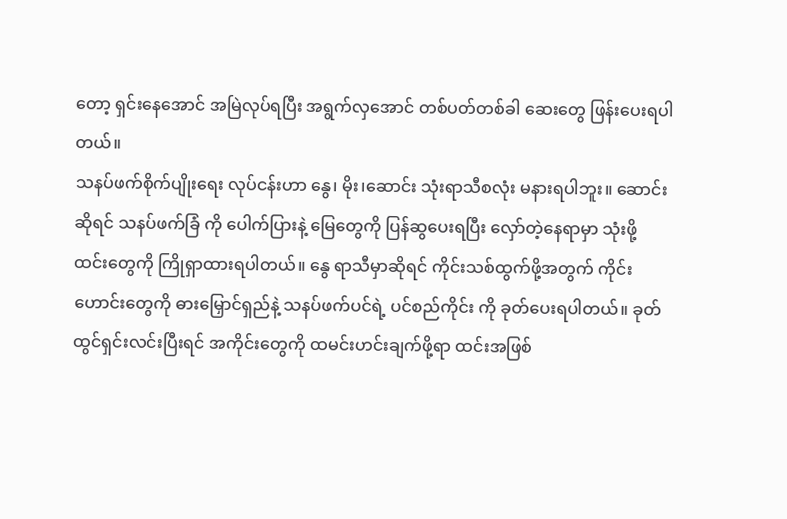တော့ ရှင်းနေအောင် အမြဲလုပ်ရပြီး အရွက်လှအောင် တစ်ပတ်တစ်ခါ ဆေးတွေ ဖြန်းပေးရပါတယ်။
သနပ်ဖက်စိုက်ပျိုးရေး လုပ်ငန်းဟာ နွေ၊ မိုး၊ဆောင်း သုံးရာသီစလုံး မနားရပါဘူး။ ဆောင်းဆိုရင် သနပ်ဖက်ခြံ ကို ပေါက်ပြားနဲ့ မြေတွေကို ပြန်ဆွပေးရပြီး လှော်တဲ့နေရာမှာ သုံးဖို့ ထင်းတွေကို ကြိုရှာထားရပါတယ်။ နွေ ရာသီမှာဆိုရင် ကိုင်းသစ်ထွက်ဖို့အတွက် ကိုင်းဟောင်းတွေကို ဓားမြှောင်ရှည်နဲ့ သနပ်ဖက်ပင်ရဲ့ ပင်စည်ကိုင်း ကို ခုတ်ပေးရပါတယ်။ ခုတ်ထွင်ရှင်းလင်းပြီးရင် အကိုင်းတွေကို ထမင်းဟင်းချက်ဖို့ရာ ထင်းအဖြစ်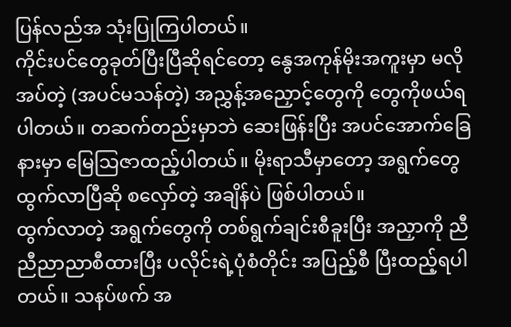ပြန်လည်အ သုံးပြုကြပါတယ်။
ကိုင်းပင်တွေခုတ်ပြီးပြီဆိုရင်တော့ နွေအကုန်မိုးအကူးမှာ မလိုအပ်တဲ့ (အပင်မသန်တဲ့) အညွှန့်အညှောင့်တွေကို တွေကိုဖယ်ရပါတယ်။ တဆက်တည်းမှာဘဲ ဆေးဖြန်းပြီး အပင်အောက်ခြေနားမှာ မြေသြဇာထည့်ပါတယ်။ မိုးရာသီမှာတော့ အရွက်တွေထွက်လာပြီဆို စလှော်တဲ့ အချိန်ပဲ ဖြစ်ပါတယ်။
ထွက်လာတဲ့ အရွက်တွေကို တစ်ရွက်ချင်းစီခူးပြီး အညှာကို ညီညီညာညာစီထားပြီး ပလိုင်းရဲ့ပုံစံတိုင်း အပြည့်စီ ပြီးထည့်ရပါတယ်။ သနပ်ဖက် အ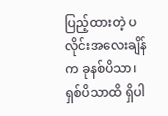ပြည့်ထားတဲ့ ပလိုင်းအလေးချိန်က ခုနစ်ပိသာ၊ ရှစ်ပိသာထိ ရှိပါ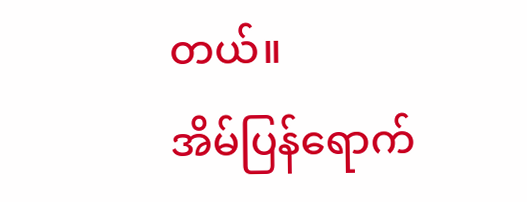တယ်။
အိမ်ပြန်ရောက်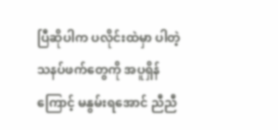ပြီဆိုပါက ပလိုင်းထဲမှာ ပါတဲ့ သနပ်ဖက်တွေကို အပူရှိန်ကြောင့် မနွမ်းရအောင် ညီညီ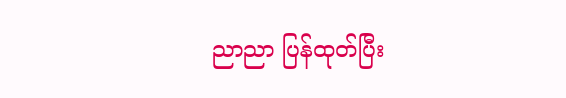ညာညာ ပြန်ထုတ်ပြီး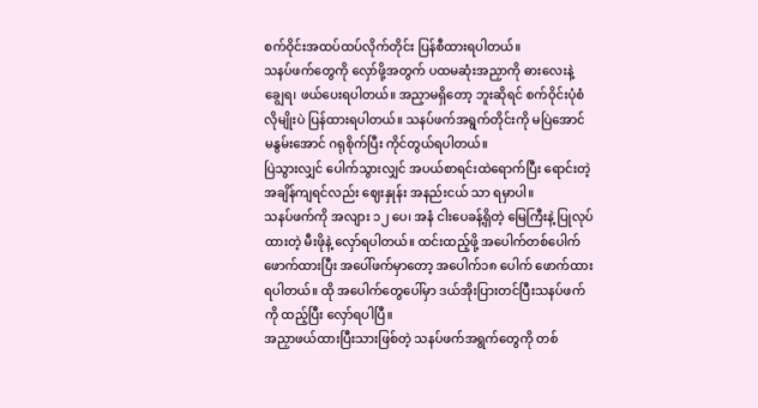စက်ဝိုင်းအထပ်ထပ်လိုက်တိုင်း ပြန်စီထားရပါတယ်။
သနပ်ဖက်တွေကို လှော်ဖို့အတွက် ပထမဆုံးအညှာကို ဓားလေးနဲ့ ချွေရ၊ ဖယ်ပေးရပါတယ်။ အညှာမရှိတော့ ဘူးဆိုရင် စက်ဝိုင်းပုံစံလိုမျိုးပဲ ပြန်ထားရပါတယ်။ သနပ်ဖက်အရွက်တိုင်းကို မပြဲအောင် မနွမ်းအောင် ဂရုစိုက်ပြီး ကိုင်တွယ်ရပါတယ်။
ပြဲသွားလျှင် ပေါက်သွားလျှင် အပယ်စာရင်းထဲရောက်ပြီး ရောင်းတဲ့အချိန်ကျရင်လည်း ဈေးနှုန်း အနည်းငယ် သာ ရမှာပါ။
သနပ်ဖက်ကို အလျား ၁၂ ပေ၊ အနံ ငါးပေခန့်ရှိတဲ့ မြေကြီးနဲ့ ပြုလုပ်ထားတဲ့ မီးဖိုနဲ့ လှော်ရပါတယ်။ ထင်းထည့်ဖို့ အပေါက်တစ်ပေါက် ဖောက်ထားပြီး အပေါ်ဖက်မှာတော့ အပေါက်၁၈ ပေါက် ဖောက်ထားရပါတယ်။ ထို အပေါက်တွေပေါ်မှာ ဒယ်အိုးပြားတင်ပြီးသနပ်ဖက်ကို ထည့်ပြီး လှော်ရပါပြီ။
အညှာဖယ်ထားပြီးသားဖြစ်တဲ့ သနပ်ဖက်အရွက်တွေကို တစ်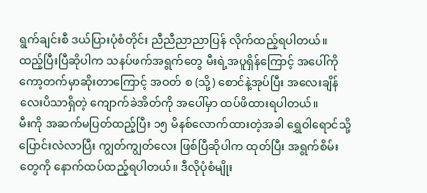ရွက်ချင်းစီ ဒယ်ပြားပုံစံတိုင်း ညီညီညာညာပြန် လိုက်ထည့်ရပါတယ်။
ထည့်ပြီးပြီဆိုပါက သနပ်ဖက်အရွက်တွေ မီးရဲ့အပူရှိန်ကြောင့် အပေါ်ကို ကော့တက်မှာဆိုးတာကြောင့် အဝတ် စ (သို့) စောင်နဲ့အုပ်ပြီး အလေးချိန် လေးပိသာရှိတဲ့ ကျောက်ခဲအိတ်ကို အပေါ်မှာ ထပ်ဖိထားရပါတယ်။
မီးကို အဆက်မပြတ်ထည့်ပြီး ၁၅ မိနစ်လောက်ထားတဲ့အခါ ရွှေဝါရောင်သို့ပြောင်းလဲလာပြီး ကျွတ်ကျွတ်လေး ဖြစ်ပြီဆိုပါက ထုတ်ပြီး အရွက်စိမ်းတွေကို နောက်ထပ်ထည့်ရပါတယ်။ ဒီလိုပုံစံမျိုး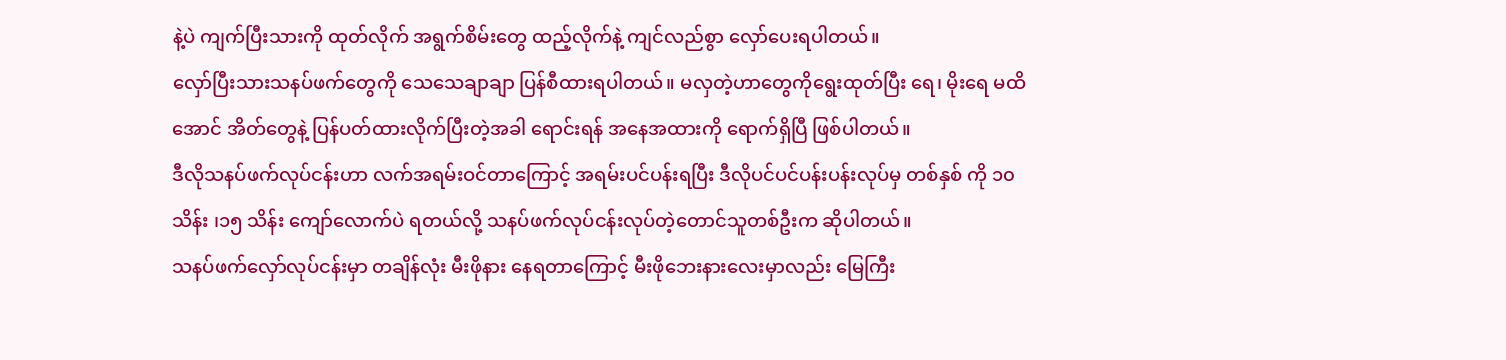နဲ့ပဲ ကျက်ပြီးသားကို ထုတ်လိုက် အရွက်စိမ်းတွေ ထည့်လိုက်နဲ့ ကျင်လည်စွာ လှော်ပေးရပါတယ်။
လှော်ပြီးသားသနပ်ဖက်တွေကို သေသေချာချာ ပြန်စီထားရပါတယ်။ မလှတဲ့ဟာတွေကိုရွေးထုတ်ပြီး ရေ၊ မိုးရေ မထိအောင် အိတ်တွေနဲ့ ပြန်ပတ်ထားလိုက်ပြီးတဲ့အခါ ရောင်းရန် အနေအထားကို ရောက်ရှိပြီ ဖြစ်ပါတယ်။
ဒီလိုသနပ်ဖက်လုပ်ငန်းဟာ လက်အရမ်းဝင်တာကြောင့် အရမ်းပင်ပန်းရပြီး ဒီလိုပင်ပင်ပန်းပန်းလုပ်မှ တစ်နှစ် ကို ၁၀သိန်း ၊၁၅ သိန်း ကျော်လောက်ပဲ ရတယ်လို့ သနပ်ဖက်လုပ်ငန်းလုပ်တဲ့တောင်သူတစ်ဦးက ဆိုပါတယ်။
သနပ်ဖက်လှော်လုပ်ငန်းမှာ တချိန်လုံး မီးဖိုနား နေရတာကြောင့် မီးဖိုဘေးနားလေးမှာလည်း မြေကြီး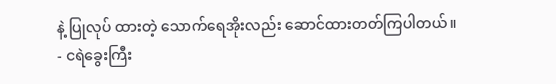နဲ့ ပြုလုပ် ထားတဲ့ သောက်ရေအိုးလည်း ဆောင်ထားတတ်ကြပါတယ်။
- ငရဲခွေးကြီး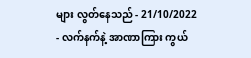များ လွတ်နေသည် - 21/10/2022
- လက်နက်နဲ့ အာဏာကြား ကွယ်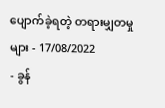ပျောက်ခဲ့ရတဲ့ တရားမျှတမှုများ - 17/08/2022
- ခွန်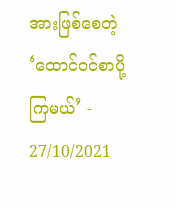အားဖြစ်စေတဲ့ ‘ထောင်ဝင်စာပို့ကြမယ်’ - 27/10/2021